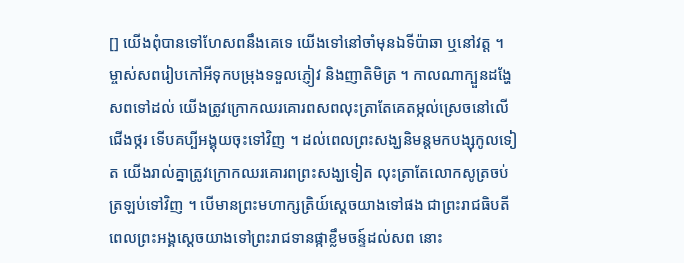[] យើងពុំបានទៅហែសពនឹងគេទេ យើងទៅនៅចាំមុនឯទីប៉ាឆា ឬនៅវត្ត ។ ម្ចាស់សពរៀបកៅអីទុកបម្រុងទទួលភ្ញៀវ និងញាតិមិត្រ ។ កាលណាក្បួនដង្ហែសពទៅដល់ យើងត្រូវក្រោកឈរគោរពសពលុះត្រាតែគេតម្កល់ស្រេចនៅលើជើងថ្ករ ទើបគប្បីអង្គុយចុះទៅវិញ ។ ដល់ពេលព្រះសង្ឃនិមន្តមកបង្សុកូលទៀត យើងរាល់គ្នាត្រូវក្រោកឈរគោរពព្រះសង្ឃទៀត លុះត្រាតែលោកសូត្រចប់ត្រឡប់ទៅវិញ ។ បើមានព្រះមហាក្សត្រិយ៍ស្ដេចយាងទៅផង ជាព្រះរាជធិបតី ពេលព្រះអង្គស្ដេចយាងទៅព្រះរាជទានផ្កាខ្លឹមចន្ទ៍ដល់សព នោះ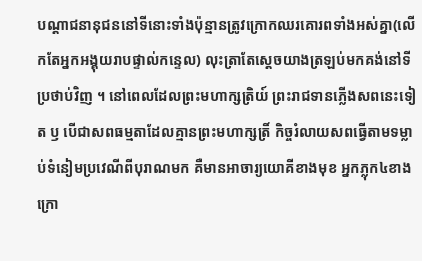បណ្ដាជនានុជននៅទីនោះទាំងប៉ុន្មានត្រូវក្រោកឈរគោរពទាំងអស់គ្នា(លើកតែអ្នកអង្គុយរាបផ្ទាល់កន្ទេល) លុះត្រាតែស្ដេចយាងត្រឡប់មកគង់នៅទីប្រថាប់វិញ ។ នៅពេលដែលព្រះមហាក្សត្រិយ៍ ព្រះរាជទានភ្លើងសពនេះទៀត ឫ បើជាសពធម្មតាដែលគ្មានព្រះមហាក្សត្រិ៍ កិច្ចរំលាយសពធ្វើតាមទម្លាប់ទំនៀមប្រវេណីពីបុរាណមក គឺមានអាចារ្យយោគីខាងមុខ អ្នកភ្លុក៤ខាងក្រោ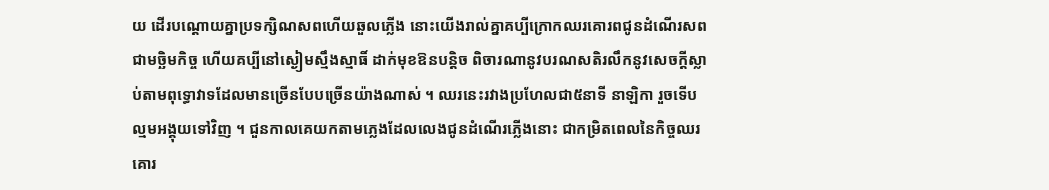យ ដើរបណ្ដោយគ្នាប្រទក្សិណសពហើយឆួលភ្លើង នោះយើងរាល់គ្នាគប្បីក្រោកឈរគោរពជូនដំណើរសពជាមច្ឆិមកិច្ច ហើយគប្បីនៅស្ងៀមស្មឹងស្មាធិ៍ ដាក់មុខឱនបន្តិច ពិចារណានូវបរណសតិរលឹកនូវសេចក្ដីស្លាប់តាមពុទ្ធោវាទដែលមានច្រើនបែបច្រើនយ៉ាងណាស់ ។ ឈរនេះរវាងប្រហែលជា៥នាទី នាឡិកា រួចទើបល្មមអង្គុយទៅវិញ ។ ជួនកាលគេយកតាមភ្លេងដែលលេងជូនដំណើរភ្លើងនោះ ជាកម្រិតពេលនៃកិច្ចឈរគោរ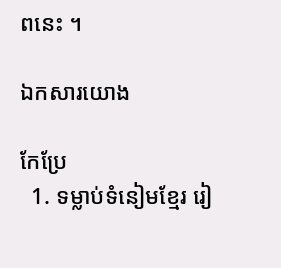ពនេះ ។

ឯកសារយោង

កែប្រែ
  1. ទម្លាប់ទំនៀមខ្មែរ រៀ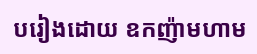បរៀងដោយ ឧកញ៉ាមហាម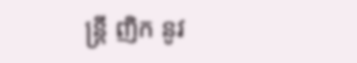ន្ត្រី ញិក នូវ